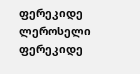ფერეკიდე ლეროსელი
ფერეკიდე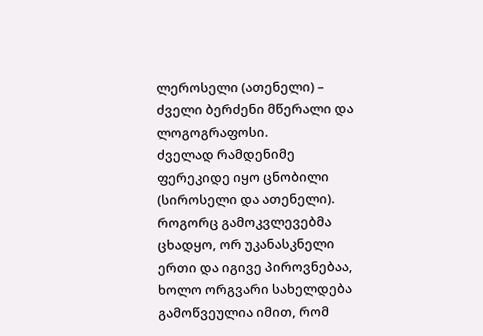ლეროსელი (ათენელი) – ძველი ბერძენი მწერალი და ლოგოგრაფოსი.
ძველად რამდენიმე ფერეკიდე იყო ცნობილი (სიროსელი და ათენელი). როგორც გამოკვლევებმა ცხადყო, ორ უკანასკნელი ერთი და იგივე პიროვნებაა, ხოლო ორგვარი სახელდება გამოწვეულია იმით, რომ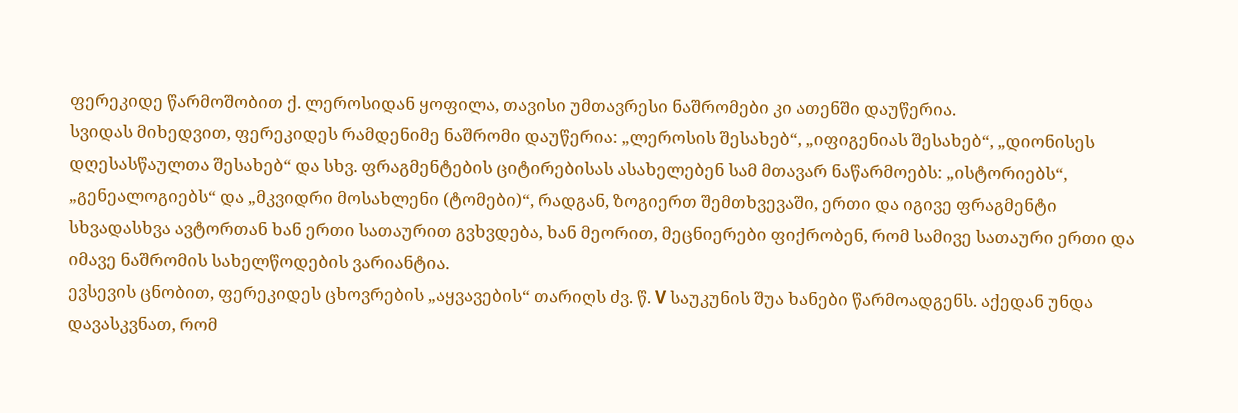ფერეკიდე წარმოშობით ქ. ლეროსიდან ყოფილა, თავისი უმთავრესი ნაშრომები კი ათენში დაუწერია.
სვიდას მიხედვით, ფერეკიდეს რამდენიმე ნაშრომი დაუწერია: „ლეროსის შესახებ“, „იფიგენიას შესახებ“, „დიონისეს დღესასწაულთა შესახებ“ და სხვ. ფრაგმენტების ციტირებისას ასახელებენ სამ მთავარ ნაწარმოებს: „ისტორიებს“, „გენეალოგიებს“ და „მკვიდრი მოსახლენი (ტომები)“, რადგან, ზოგიერთ შემთხვევაში, ერთი და იგივე ფრაგმენტი სხვადასხვა ავტორთან ხან ერთი სათაურით გვხვდება, ხან მეორით, მეცნიერები ფიქრობენ, რომ სამივე სათაური ერთი და იმავე ნაშრომის სახელწოდების ვარიანტია.
ევსევის ცნობით, ფერეკიდეს ცხოვრების „აყვავების“ თარიღს ძვ. წ. V საუკუნის შუა ხანები წარმოადგენს. აქედან უნდა დავასკვნათ, რომ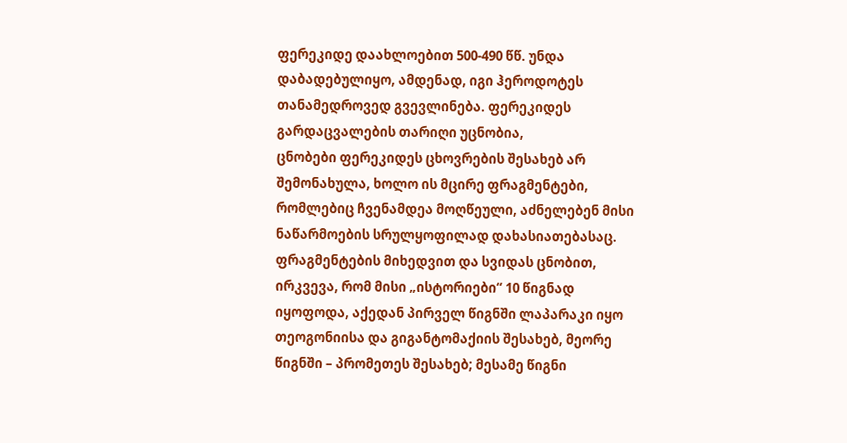ფერეკიდე დაახლოებით 500-490 წწ. უნდა დაბადებულიყო, ამდენად, იგი ჰეროდოტეს თანამედროვედ გვევლინება. ფერეკიდეს გარდაცვალების თარიღი უცნობია,
ცნობები ფერეკიდეს ცხოვრების შესახებ არ შემონახულა, ხოლო ის მცირე ფრაგმენტები, რომლებიც ჩვენამდეა მოღწეული, აძნელებენ მისი ნაწარმოების სრულყოფილად დახასიათებასაც. ფრაგმენტების მიხედვით და სვიდას ცნობით, ირკვევა, რომ მისი „ისტორიები“ 10 წიგნად იყოფოდა, აქედან პირველ წიგნში ლაპარაკი იყო თეოგონიისა და გიგანტომაქიის შესახებ, მეორე წიგნში – პრომეთეს შესახებ; მესამე წიგნი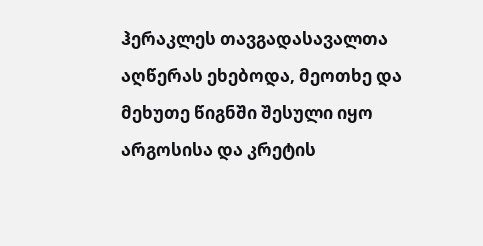ჰერაკლეს თავგადასავალთა აღწერას ეხებოდა, მეოთხე და მეხუთე წიგნში შესული იყო არგოსისა და კრეტის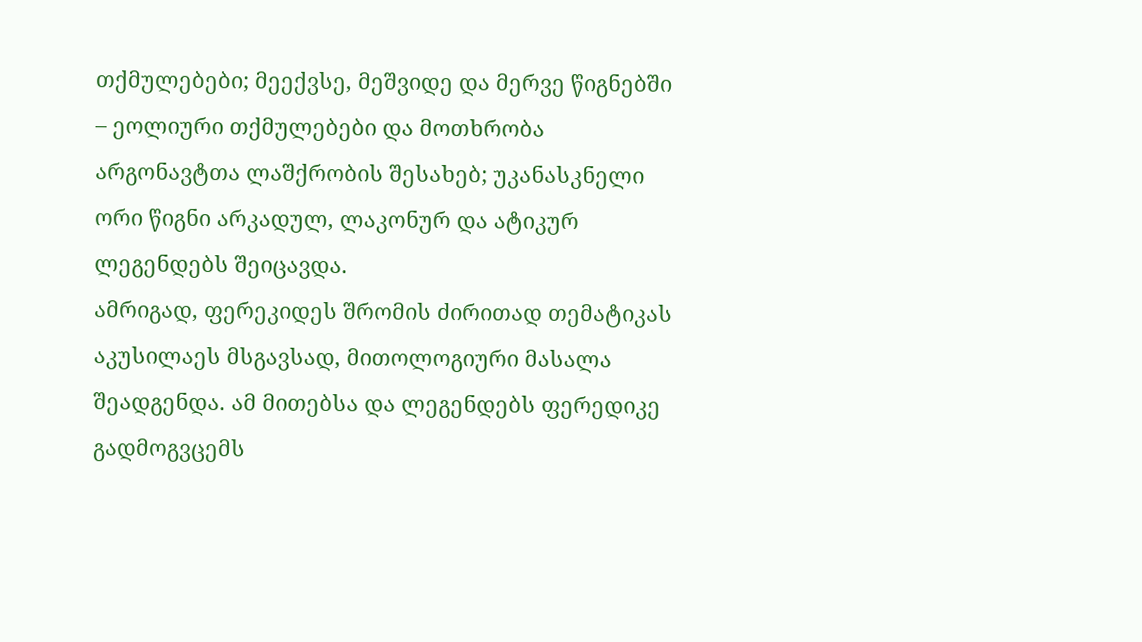თქმულებები; მეექვსე, მეშვიდე და მერვე წიგნებში – ეოლიური თქმულებები და მოთხრობა არგონავტთა ლაშქრობის შესახებ; უკანასკნელი ორი წიგნი არკადულ, ლაკონურ და ატიკურ ლეგენდებს შეიცავდა.
ამრიგად, ფერეკიდეს შრომის ძირითად თემატიკას აკუსილაეს მსგავსად, მითოლოგიური მასალა შეადგენდა. ამ მითებსა და ლეგენდებს ფერედიკე გადმოგვცემს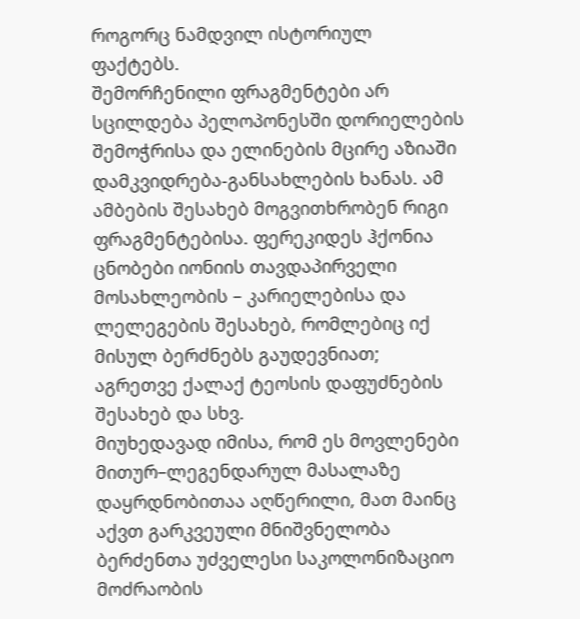როგორც ნამდვილ ისტორიულ ფაქტებს.
შემორჩენილი ფრაგმენტები არ სცილდება პელოპონესში დორიელების შემოჭრისა და ელინების მცირე აზიაში დამკვიდრება-განსახლების ხანას. ამ ამბების შესახებ მოგვითხრობენ რიგი ფრაგმენტებისა. ფერეკიდეს ჰქონია ცნობები იონიის თავდაპირველი მოსახლეობის – კარიელებისა და ლელეგების შესახებ, რომლებიც იქ მისულ ბერძნებს გაუდევნიათ; აგრეთვე ქალაქ ტეოსის დაფუძნების შესახებ და სხვ.
მიუხედავად იმისა, რომ ეს მოვლენები მითურ–ლეგენდარულ მასალაზე დაყრდნობითაა აღწერილი, მათ მაინც აქვთ გარკვეული მნიშვნელობა ბერძენთა უძველესი საკოლონიზაციო მოძრაობის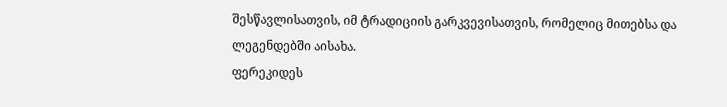შესწავლისათვის, იმ ტრადიციის გარკვევისათვის, რომელიც მითებსა და ლეგენდებში აისახა.
ფერეკიდეს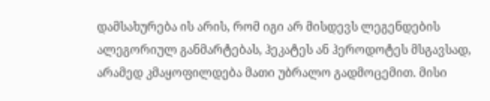დამსახურება ის არის, რომ იგი არ მისდევს ლეგენდების ალეგორიულ განმარტებას, ჰეკატეს ან ჰეროდოტეს მსგავსად, არამედ კმაყოფილდება მათი უბრალო გადმოცემით. მისი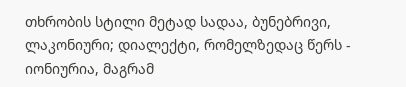თხრობის სტილი მეტად სადაა, ბუნებრივი, ლაკონიური; დიალექტი, რომელზედაც წერს - იონიურია, მაგრამ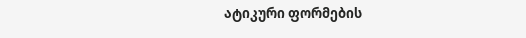ატიკური ფორმების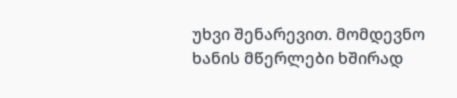უხვი შენარევით. მომდევნო ხანის მწერლები ხშირად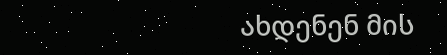ახდენენ მის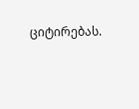ციტირებას.